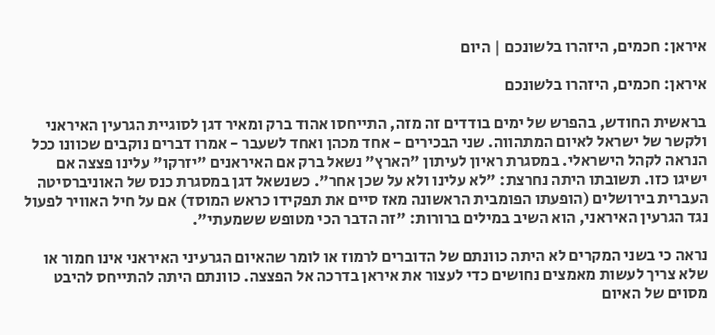איראן: חכמים, היזהרו בלשונכם | היום

איראן: חכמים, היזהרו בלשונכם

בראשית החודש, בהפרש של ימים בודדים זה מזה, התייחסו אהוד ברק ומאיר דגן לסוגיית הגרעין האיראני ולקשר של ישראל לאיום המתהווה. שני הבכירים - אחד מכהן ואחד לשעבר - אמרו דברים נוקבים שכוונו ככל הנראה לקהל הישראלי. במסגרת ראיון לעיתון "הארץ" נשאל ברק אם האיראנים "יזרקו" עלינו פצצה אם ישיגו כזו. תשובתו היתה נחרצת: "לא עלינו ולא על שכן אחר". כשנשאל דגן במסגרת כנס של האוניברסיטה העברית בירושלים (הופעתו הפומבית הראשונה מאז סיים את תפקידו כראש המוסד) אם על חיל האוויר לפעול נגד הגרעין האיראני, הוא השיב במילים ברורות: "זה הדבר הכי מטופש ששמעתי".

נראה כי בשני המקרים לא היתה כוונתם של הדוברים לרמוז או לומר שהאיום הגרעיני האיראני אינו חמור או שלא צריך לעשות מאמצים נחושים כדי לעצור את איראן בדרכה אל הפצצה. כוונתם היתה להתייחס להיבט מסוים של האיום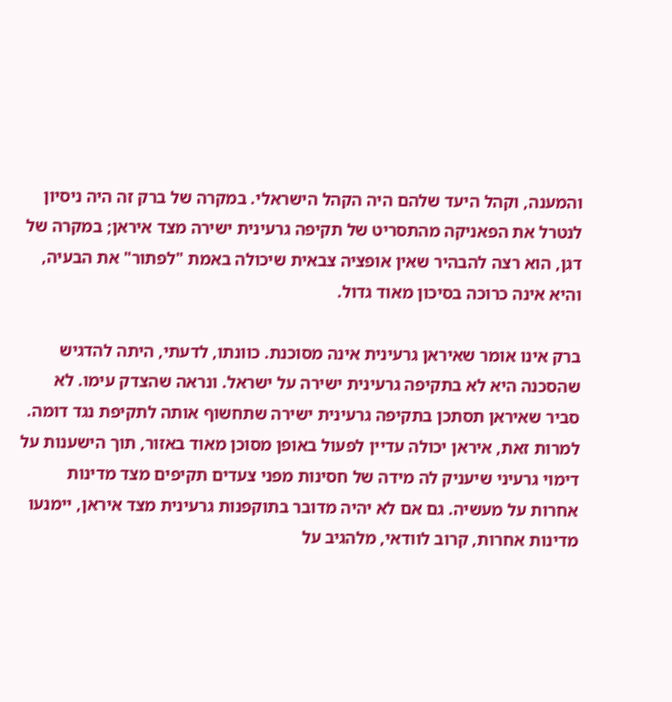והמענה, וקהל היעד שלהם היה הקהל הישראלי. במקרה של ברק זה היה ניסיון לנטרל את הפאניקה מהתסריט של תקיפה גרעינית ישירה מצד איראן; במקרה של דגן, הוא רצה להבהיר שאין אופציה צבאית שיכולה באמת "לפתור" את הבעיה, והיא אינה כרוכה בסיכון מאוד גדול.

ברק אינו אומר שאיראן גרעינית אינה מסוכנת. כוונתו, לדעתי, היתה להדגיש שהסכנה היא לא בתקיפה גרעינית ישירה על ישראל. ונראה שהצדק עימו. לא סביר שאיראן תסתכן בתקיפה גרעינית ישירה שתחשוף אותה לתקיפת נגד דומה. למרות זאת, איראן יכולה עדיין לפעול באופן מסוכן מאוד באזור, תוך הישענות על דימוי גרעיני שיעניק לה מידה של חסינות מפני צעדים תקיפים מצד מדינות אחרות על מעשיה. גם אם לא יהיה מדובר בתוקפנות גרעינית מצד איראן, יימנעו מדינות אחרות, קרוב לוודאי, מלהגיב על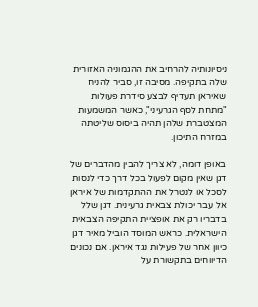ניסיונותיה להרחיב את ההגמוניה האזורית שלה בתקיפה. מסיבה זו, סביר להניח שאיראן תעדיף לבצע סידרת פעולות "מתחת לסף הגרעיני", כאשר המשמעות המצטברת שלהן תהיה ביסוס שליטתה במזרח התיכון.

באופן דומה, לא צריך להבין מהדברים של דגן שאין מקום לפעול בכל דרך כדי לנסות לסכל או לנטרל את ההתקדמות של איראן אל עבר יכולת צבאית גרעינית. דגן שלל בדבריו רק את אופציית התקיפה הצבאית הישראלית. כראש המוסד הוביל מאיר דגן כיוון אחר של פעילות נגד איראן. אם נכונים הדיווחים בתקשורת על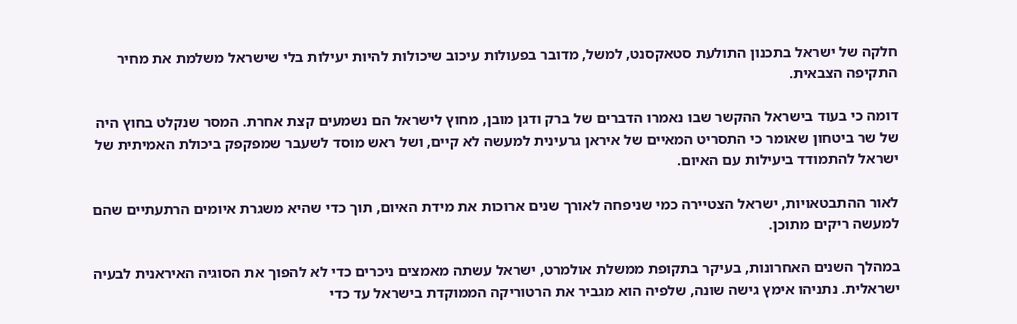חלקה של ישראל בתכנון התולעת סטאקסנט, למשל, מדובר בפעולות עיכוב שיכולות להיות יעילות בלי שישראל משלמת את מחיר התקיפה הצבאית.

דומה כי בעוד בישראל ההקשר שבו נאמרו הדברים של ברק ודגן מובן, מחוץ לישראל הם נשמעים קצת אחרת. המסר שנקלט בחוץ היה של שר ביטחון שאומר כי התסריט המאיים של איראן גרעינית למעשה לא קיים, ושל ראש מוסד לשעבר שמפקפק ביכולת האמיתית של ישראל להתמודד ביעילות עם האיום.

לאור ההתבטאויות, ישראל הצטיירה כמי שניפחה לאורך שנים ארוכות את מידת האיום, תוך כדי שהיא משגרת איומים הרתעתיים שהם למעשה ריקים מתוכן.

במהלך השנים האחרונות, בעיקר בתקופת ממשלת אולמרט, ישראל עשתה מאמצים ניכרים כדי לא להפוך את הסוגיה האיראנית לבעיה ישראלית. נתניהו אימץ גישה שונה, שלפיה הוא מגביר את הרטוריקה הממוקדת בישראל עד כדי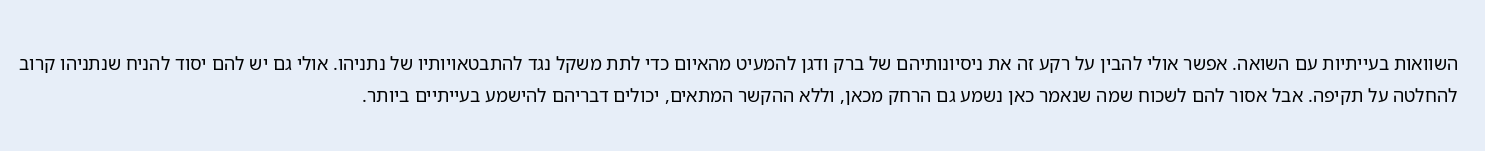השוואות בעייתיות עם השואה. אפשר אולי להבין על רקע זה את ניסיונותיהם של ברק ודגן להמעיט מהאיום כדי לתת משקל נגד להתבטאויותיו של נתניהו. אולי גם יש להם יסוד להניח שנתניהו קרוב להחלטה על תקיפה. אבל אסור להם לשכוח שמה שנאמר כאן נשמע גם הרחק מכאן, וללא ההקשר המתאים, יכולים דבריהם להישמע בעייתיים ביותר.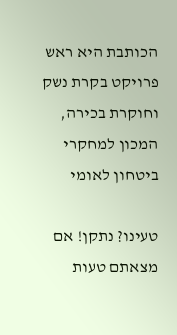הכותבת היא ראש פרויקט בקרת נשק וחוקרת בכירה, המכון למחקרי ביטחון לאומי

טעינו? נתקן! אם מצאתם טעות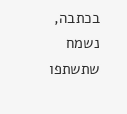בכתבה, נשמח שתשתפו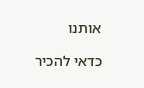אותנו

כדאי להכיר